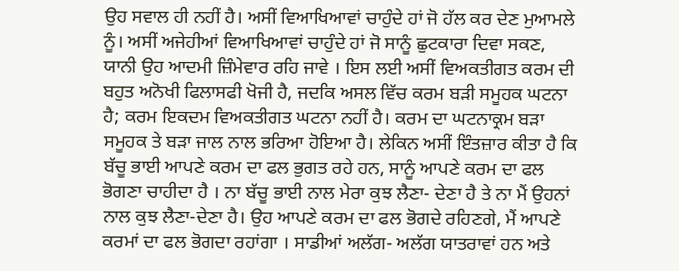ਉਹ ਸਵਾਲ ਹੀ ਨਹੀਂ ਹੈ। ਅਸੀਂ ਵਿਆਖਿਆਵਾਂ ਚਾਹੁੰਦੇ ਹਾਂ ਜੋ ਹੱਲ ਕਰ ਦੇਣ ਮੁਆਮਲੇ ਨੂੰ। ਅਸੀਂ ਅਜੇਹੀਆਂ ਵਿਆਖਿਆਵਾਂ ਚਾਹੁੰਦੇ ਹਾਂ ਜੋ ਸਾਨੂੰ ਛੁਟਕਾਰਾ ਦਿਵਾ ਸਕਣ, ਯਾਨੀ ਉਹ ਆਦਮੀ ਜ਼ਿੰਮੇਵਾਰ ਰਹਿ ਜਾਵੇ । ਇਸ ਲਈ ਅਸੀਂ ਵਿਅਕਤੀਗਤ ਕਰਮ ਦੀ ਬਹੁਤ ਅਨੋਖੀ ਫਿਲਾਸਫੀ ਖੋਜੀ ਹੈ, ਜਦਕਿ ਅਸਲ ਵਿੱਚ ਕਰਮ ਬੜੀ ਸਮੂਹਕ ਘਟਨਾ ਹੈ; ਕਰਮ ਇਕਦਮ ਵਿਅਕਤੀਗਤ ਘਟਨਾ ਨਹੀਂ ਹੈ। ਕਰਮ ਦਾ ਘਟਨਾਕ੍ਰਮ ਬੜਾ ਸਮੂਹਕ ਤੇ ਬੜਾ ਜਾਲ ਨਾਲ ਭਰਿਆ ਹੋਇਆ ਹੈ। ਲੇਕਿਨ ਅਸੀਂ ਇੰਤਜ਼ਾਰ ਕੀਤਾ ਹੈ ਕਿ ਬੱਚੂ ਭਾਈ ਆਪਣੇ ਕਰਮ ਦਾ ਫਲ ਭੁਗਤ ਰਹੇ ਹਨ, ਸਾਨੂੰ ਆਪਣੇ ਕਰਮ ਦਾ ਫਲ ਭੋਗਣਾ ਚਾਹੀਦਾ ਹੈ । ਨਾ ਬੱਚੂ ਭਾਈ ਨਾਲ ਮੇਰਾ ਕੁਝ ਲੈਣਾ- ਦੇਣਾ ਹੈ ਤੇ ਨਾ ਮੈਂ ਉਹਨਾਂ ਨਾਲ ਕੁਝ ਲੈਣਾ-ਦੇਣਾ ਹੈ। ਉਹ ਆਪਣੇ ਕਰਮ ਦਾ ਫਲ ਭੋਗਦੇ ਰਹਿਣਗੇ, ਮੈਂ ਆਪਣੇ ਕਰਮਾਂ ਦਾ ਫਲ ਭੋਗਦਾ ਰਹਾਂਗਾ । ਸਾਡੀਆਂ ਅਲੱਗ- ਅਲੱਗ ਯਾਤਰਾਵਾਂ ਹਨ ਅਤੇ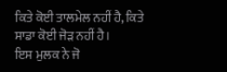ਕਿਤੇ ਕੋਈ ਤਾਲਮੇਲ ਨਹੀਂ ਹੈ, ਕਿਤੇ ਸਾਡਾ ਕੋਈ ਜੋੜ ਨਹੀਂ ਹੈ।
ਇਸ ਮੁਲਕ ਨੇ ਜੋ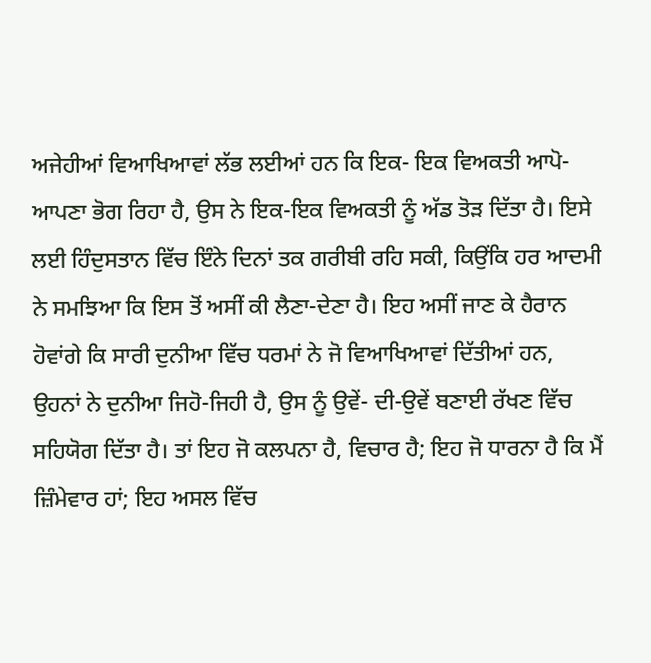ਅਜੇਹੀਆਂ ਵਿਆਖਿਆਵਾਂ ਲੱਭ ਲਈਆਂ ਹਨ ਕਿ ਇਕ- ਇਕ ਵਿਅਕਤੀ ਆਪੋ-ਆਪਣਾ ਭੋਗ ਰਿਹਾ ਹੈ, ਉਸ ਨੇ ਇਕ-ਇਕ ਵਿਅਕਤੀ ਨੂੰ ਅੱਡ ਤੋੜ ਦਿੱਤਾ ਹੈ। ਇਸੇ ਲਈ ਹਿੰਦੁਸਤਾਨ ਵਿੱਚ ਇੰਨੇ ਦਿਨਾਂ ਤਕ ਗਰੀਬੀ ਰਹਿ ਸਕੀ, ਕਿਉਂਕਿ ਹਰ ਆਦਮੀ ਨੇ ਸਮਝਿਆ ਕਿ ਇਸ ਤੋਂ ਅਸੀਂ ਕੀ ਲੈਣਾ-ਦੇਣਾ ਹੈ। ਇਹ ਅਸੀਂ ਜਾਣ ਕੇ ਹੈਰਾਨ ਹੋਵਾਂਗੇ ਕਿ ਸਾਰੀ ਦੁਨੀਆ ਵਿੱਚ ਧਰਮਾਂ ਨੇ ਜੋ ਵਿਆਖਿਆਵਾਂ ਦਿੱਤੀਆਂ ਹਨ, ਉਹਨਾਂ ਨੇ ਦੁਨੀਆ ਜਿਹੋ-ਜਿਹੀ ਹੈ, ਉਸ ਨੂੰ ਉਵੇਂ- ਦੀ-ਉਵੇਂ ਬਣਾਈ ਰੱਖਣ ਵਿੱਚ ਸਹਿਯੋਗ ਦਿੱਤਾ ਹੈ। ਤਾਂ ਇਹ ਜੋ ਕਲਪਨਾ ਹੈ, ਵਿਚਾਰ ਹੈ; ਇਹ ਜੋ ਧਾਰਨਾ ਹੈ ਕਿ ਮੈਂ ਜ਼ਿੰਮੇਵਾਰ ਹਾਂ; ਇਹ ਅਸਲ ਵਿੱਚ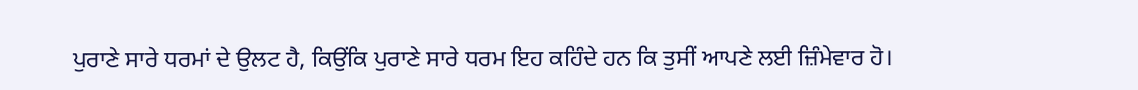ਪੁਰਾਣੇ ਸਾਰੇ ਧਰਮਾਂ ਦੇ ਉਲਟ ਹੈ, ਕਿਉਂਕਿ ਪੁਰਾਣੇ ਸਾਰੇ ਧਰਮ ਇਹ ਕਹਿੰਦੇ ਹਨ ਕਿ ਤੁਸੀਂ ਆਪਣੇ ਲਈ ਜ਼ਿੰਮੇਵਾਰ ਹੋ।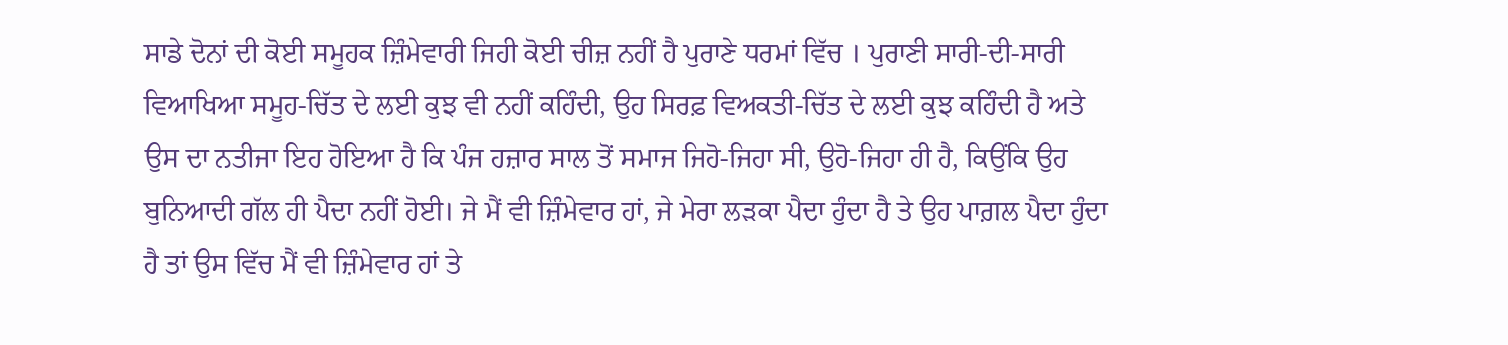ਸਾਡੇ ਦੋਨਾਂ ਦੀ ਕੋਈ ਸਮੂਹਕ ਜ਼ਿੰਮੇਵਾਰੀ ਜਿਹੀ ਕੋਈ ਚੀਜ਼ ਨਹੀਂ ਹੈ ਪੁਰਾਣੇ ਧਰਮਾਂ ਵਿੱਚ । ਪੁਰਾਣੀ ਸਾਰੀ-ਦੀ-ਸਾਰੀ ਵਿਆਖਿਆ ਸਮੂਹ-ਚਿੱਤ ਦੇ ਲਈ ਕੁਝ ਵੀ ਨਹੀਂ ਕਹਿੰਦੀ, ਉਹ ਸਿਰਫ਼ ਵਿਅਕਤੀ-ਚਿੱਤ ਦੇ ਲਈ ਕੁਝ ਕਹਿੰਦੀ ਹੈ ਅਤੇ ਉਸ ਦਾ ਨਤੀਜਾ ਇਹ ਹੋਇਆ ਹੈ ਕਿ ਪੰਜ ਹਜ਼ਾਰ ਸਾਲ ਤੋਂ ਸਮਾਜ ਜਿਹੋ-ਜਿਹਾ ਸੀ, ਉਹੋ-ਜਿਹਾ ਹੀ ਹੈ, ਕਿਉਂਕਿ ਉਹ ਬੁਨਿਆਦੀ ਗੱਲ ਹੀ ਪੈਦਾ ਨਹੀਂ ਹੋਈ। ਜੇ ਮੈਂ ਵੀ ਜ਼ਿੰਮੇਵਾਰ ਹਾਂ, ਜੇ ਮੇਰਾ ਲੜਕਾ ਪੈਦਾ ਹੁੰਦਾ ਹੈ ਤੇ ਉਹ ਪਾਗ਼ਲ ਪੈਦਾ ਹੁੰਦਾ ਹੈ ਤਾਂ ਉਸ ਵਿੱਚ ਮੈਂ ਵੀ ਜ਼ਿੰਮੇਵਾਰ ਹਾਂ ਤੇ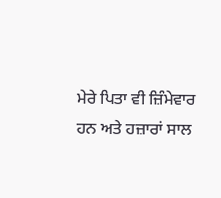ਮੇਰੇ ਪਿਤਾ ਵੀ ਜ਼ਿੰਮੇਵਾਰ ਹਨ ਅਤੇ ਹਜ਼ਾਰਾਂ ਸਾਲ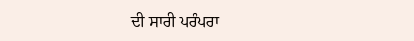ਦੀ ਸਾਰੀ ਪਰੰਪਰਾ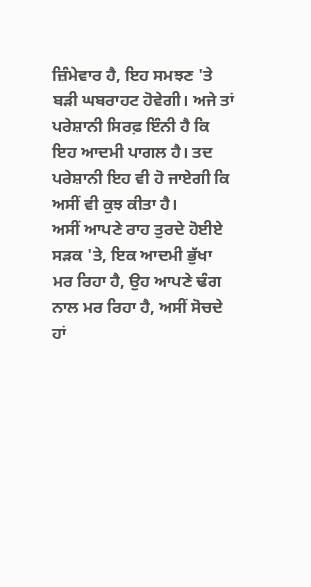ਜ਼ਿੰਮੇਵਾਰ ਹੈ, ਇਹ ਸਮਝਣ 'ਤੇ ਬੜੀ ਘਬਰਾਹਟ ਹੋਵੇਗੀ। ਅਜੇ ਤਾਂ ਪਰੇਸ਼ਾਨੀ ਸਿਰਫ਼ ਇੰਨੀ ਹੈ ਕਿ ਇਹ ਆਦਮੀ ਪਾਗਲ ਹੈ। ਤਦ ਪਰੇਸ਼ਾਨੀ ਇਹ ਵੀ ਹੋ ਜਾਏਗੀ ਕਿ ਅਸੀਂ ਵੀ ਕੁਝ ਕੀਤਾ ਹੈ।
ਅਸੀਂ ਆਪਣੇ ਰਾਹ ਤੁਰਦੇ ਹੋਈਏ ਸੜਕ 'ਤੇ, ਇਕ ਆਦਮੀ ਭੁੱਖਾ ਮਰ ਰਿਹਾ ਹੈ, ਉਹ ਆਪਣੇ ਢੰਗ ਨਾਲ ਮਰ ਰਿਹਾ ਹੈ, ਅਸੀਂ ਸੋਚਦੇ ਹਾਂ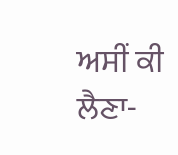ਅਸੀਂ ਕੀ ਲੈਣਾ-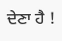ਦੇਣਾ ਹੈ !